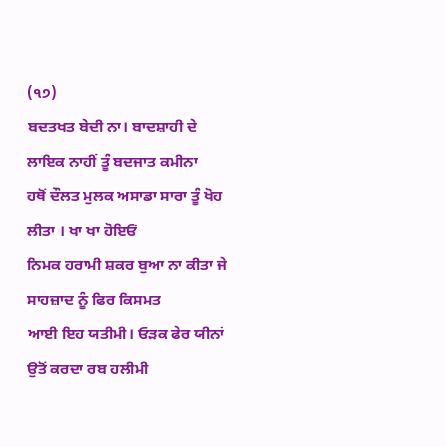(੧੭)
ਬਦਤਖਤ ਬੇਦੀ ਨਾ। ਬਾਦਸ਼ਾਹੀ ਦੇ ਲਾਇਕ ਨਾਹੀਂ ਤੂੰ ਬਦਜਾਤ ਕਮੀਨਾ
ਹਥੋਂ ਦੌਲਤ ਮੁਲਕ ਅਸਾਡਾ ਸਾਰਾ ਤੂੰ ਖੋਹ ਲੀਤਾ । ਖਾ ਖਾ ਹੋਇਓਂ
ਨਿਮਕ ਹਰਾਮੀ ਸ਼ਕਰ ਬੁਆ ਨਾ ਕੀਤਾ ਜੇ ਸਾਹਜ਼ਾਦ ਨੂੰ ਫਿਰ ਕਿਸਮਤ
ਆਈ ਇਹ ਯਤੀਮੀ। ਓੜਕ ਫੇਰ ਯੀਨਾਂ ਉਤੋਂ ਕਰਦਾ ਰਬ ਹਲੀਮੀ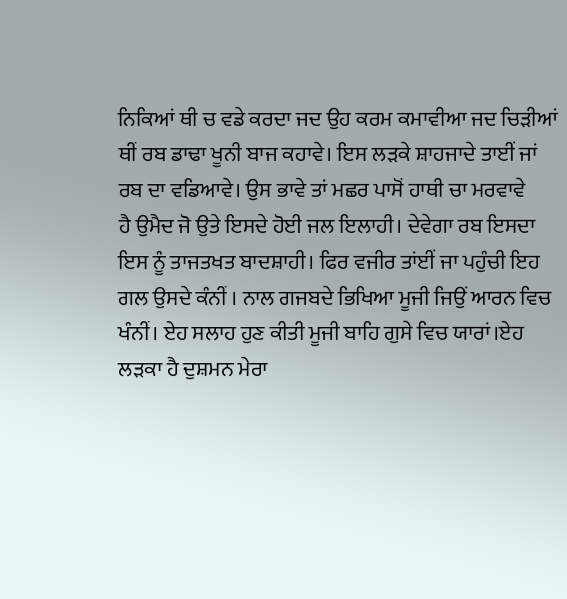ਨਿਕਿਆਂ ਥੀ ਚ ਵਡੇ ਕਰਦਾ ਜਦ ਉਹ ਕਰਮ ਕਮਾਵੀਆ ਜਦ ਚਿੜੀਆਂ
ਥੀਂ ਰਬ ਡਾਢਾ ਖੂਨੀ ਬਾਜ ਕਹਾਵੇ। ਇਸ ਲੜਕੇ ਸ਼ਾਹਜਾਦੇ ਤਾਈਂ ਜਾਂ
ਰਬ ਦਾ ਵਡਿਆਵੇ। ਉਸ ਭਾਵੇ ਤਾਂ ਮਛਰ ਪਾਸੋਂ ਹਾਥੀ ਚਾ ਮਰਵਾਵੇ
ਹੈ ਉਮੈਦ ਜੋ ਉਤੇ ਇਸਦੇ ਹੋਈ ਜਲ ਇਲਾਹੀ। ਦੇਵੇਗਾ ਰਬ ਇਸਦਾ
ਇਸ ਨੂੰ ਤਾਜਤਖਤ ਬਾਦਸ਼ਾਹੀ। ਫਿਰ ਵਜੀਰ ਤਾਂਈਂ ਜਾ ਪਹੁੰਚੀ ਇਹ
ਗਲ ਉਸਦੇ ਕੰਨੀਂ । ਨਾਲ ਗਜਬਦੇ ਭਿਖਿਆ ਮੂਜੀ ਜਿਉਂ ਆਰਨ ਵਿਚ
ਖੰਨੀਂ। ਏਹ ਸਲਾਹ ਹੁਣ ਕੀਤੀ ਮੂਜੀ ਬਾਹਿ ਗੁਸੇ ਵਿਚ ਯਾਰਾਂ।ਏਹ
ਲੜਕਾ ਹੈ ਦੁਸ਼ਮਨ ਮੇਰਾ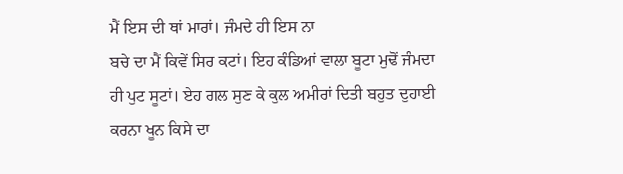ਮੈਂ ਇਸ ਦੀ ਥਾਂ ਮਾਰਾਂ। ਜੰਮਦੇ ਹੀ ਇਸ ਨਾ
ਬਚੇ ਦਾ ਮੈਂ ਕਿਵੇਂ ਸਿਰ ਕਟਾਂ। ਇਹ ਕੰਡਿਆਂ ਵਾਲਾ ਬੂਟਾ ਮੁਢੋਂ ਜੰਮਦਾ
ਹੀ ਪੁਟ ਸੂਟਾਂ। ਏਹ ਗਲ ਸੁਣ ਕੇ ਕੁਲ ਅਮੀਰਾਂ ਦਿਤੀ ਬਹੁਤ ਦੁਹਾਈ
ਕਰਨਾ ਖੂਨ ਕਿਸੇ ਦਾ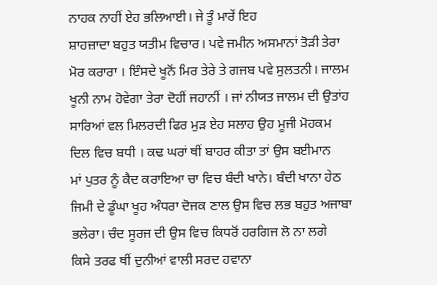ਨਾਹਕ ਨਾਹੀਂ ਏਹ ਭਲਿਆਈ। ਜੇ ਤੂੰ ਮਾਰੇਂ ਇਹ
ਸ਼ਾਹਜ਼ਾਦਾ ਬਹੁਤ ਯਤੀਮ ਵਿਚਾਰ। ਪਵੇ ਜਮੀਨ ਅਸਮਾਨਾਂ ਤੋੜੀ ਤੇਰਾ
ਮੋਰ ਕਰਾਰਾ । ਇੰਸਦੇ ਖੂਨੋਂ ਮਿਰ ਤੇਰੇ ਤੇ ਗਜਬ ਪਵੇ ਸੁਲਤਨੀ। ਜਾਲਮ
ਖੂਨੀ ਨਾਮ ਹੋਵੇਗਾ ਤੇਰਾ ਦੋਹੀਂ ਜਹਾਨੀਂ । ਜਾਂ ਨੀਯਤ ਜਾਲਮ ਦੀ ਉਤਾਂਹ
ਸਾਰਿਆਂ ਵਲ ਮਿਲਰਦੀ ਫਿਰ ਮੁੜ ਏਹ ਸਲਾਹ ਉਹ ਮੂਜੀ ਮੋਹਕਮ
ਦਿਲ ਵਿਚ ਬਧੀ । ਕਢ ਘਰਾਂ ਥੀਂ ਬਾਹਰ ਕੀਤਾ ਤਾਂ ਉਸ ਬਈਮਾਨ
ਮਾਂ ਪੁਤਰ ਨੂੰ ਕੈਦ ਕਰਾਇਆ ਚਾ ਵਿਚ ਬੰਦੀ ਖਾਨੇ। ਬੰਦੀ ਖਾਨਾ ਹੇਠ
ਜਿਮੀ ਦੇ ਡੂੰਘਾ ਖੂਹ ਅੰਧਰਾ ਦੋਜਕ ਣਾਲ ਉਸ ਵਿਚ ਲਭ ਬਹੁਤ ਅਜਾਬਾ
ਭਲੇਰਾ। ਚੰਦ ਸੂਰਜ ਦੀ ਉਸ ਵਿਚ ਕਿਧਰੋਂ ਹਰਗਿਜ ਲੋ ਨਾ ਲਗੇ
ਕਿਸੇ ਤਰਫ ਥੀਂ ਦੁਨੀਆਂ ਵਾਲੀ ਸਰਦ ਹਵਾਨਾ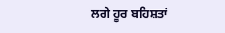ਲਗੇ ਹੂਰ ਬਹਿਸ਼ਤਾਂ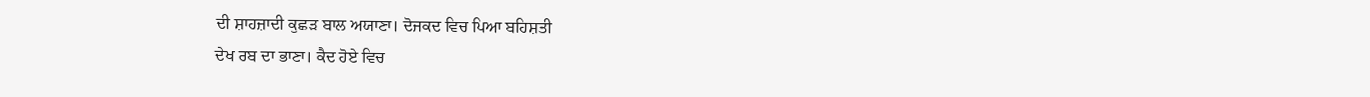ਦੀ ਸ਼ਾਹਜ਼ਾਦੀ ਕੁਛੜ ਬਾਲ ਅਯਾਣਾ। ਦੋਜਕਦ ਵਿਚ ਪਿਆ ਬਹਿਸ਼ਤੀ
ਦੇਖ ਰਬ ਦਾ ਭਾਣਾ। ਕੈਦ ਹੋਏ ਵਿਚ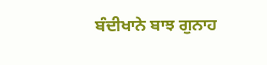ਬੰਦੀਖਾਨੇ ਬਾਝ ਗੁਨਾਹ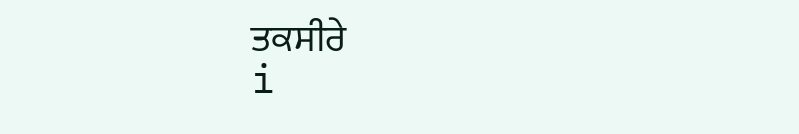ਤਕਸੀਰੇ
i